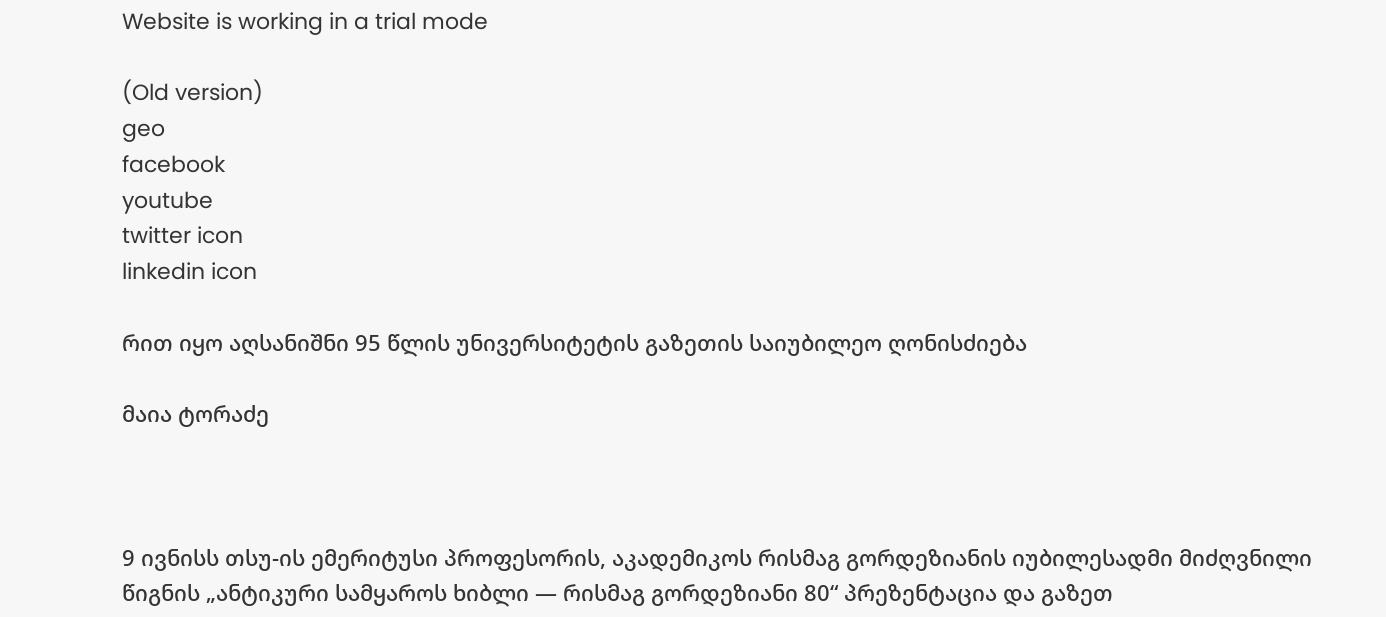Website is working in a trial mode

(Old version)
geo
facebook
youtube
twitter icon
linkedin icon

რით იყო აღსანიშნი 95 წლის უნივერსიტეტის გაზეთის საიუბილეო ღონისძიება

მაია ტორაძე



9 ივნისს თსუ-ის ემერიტუსი პროფესორის, აკადემიკოს რისმაგ გორდეზიანის იუბილესადმი მიძღვნილი წიგნის „ანტიკური სამყაროს ხიბლი — რისმაგ გორდეზიანი 80“ პრეზენტაცია და გაზეთ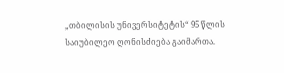„თბილისის უნივერსიტეტის“ 95 წლის საიუბილეო ღონისძიება გაიმართა.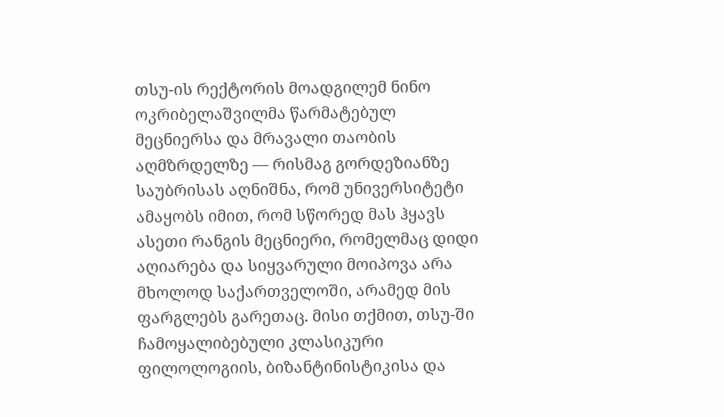თსუ-ის რექტორის მოადგილემ ნინო ოკრიბელაშვილმა წარმატებულ მეცნიერსა და მრავალი თაობის აღმზრდელზე — რისმაგ გორდეზიანზე საუბრისას აღნიშნა, რომ უნივერსიტეტი ამაყობს იმით, რომ სწორედ მას ჰყავს ასეთი რანგის მეცნიერი, რომელმაც დიდი აღიარება და სიყვარული მოიპოვა არა მხოლოდ საქართველოში, არამედ მის ფარგლებს გარეთაც. მისი თქმით, თსუ-ში ჩამოყალიბებული კლასიკური ფილოლოგიის, ბიზანტინისტიკისა და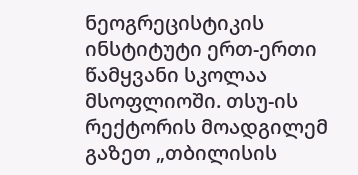ნეოგრეცისტიკის ინსტიტუტი ერთ-ერთი წამყვანი სკოლაა მსოფლიოში. თსუ-ის რექტორის მოადგილემ გაზეთ „თბილისის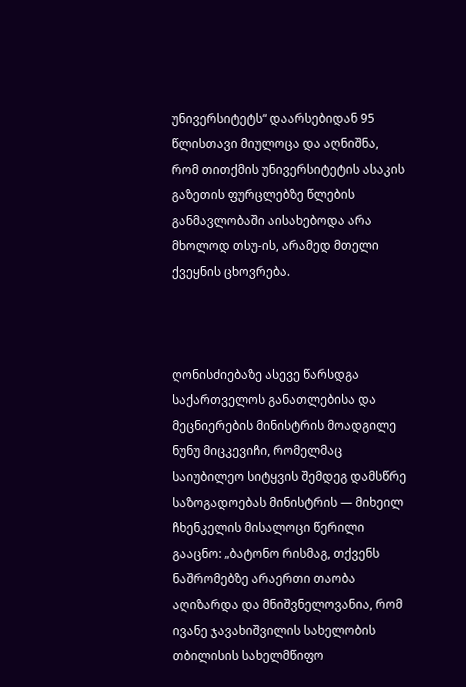უნივერსიტეტს“ დაარსებიდან 95 წლისთავი მიულოცა და აღნიშნა, რომ თითქმის უნივერსიტეტის ასაკის გაზეთის ფურცლებზე წლების განმავლობაში აისახებოდა არა მხოლოდ თსუ-ის, არამედ მთელი ქვეყნის ცხოვრება.



ღონისძიებაზე ასევე წარსდგა საქართველოს განათლებისა და მეცნიერების მინისტრის მოადგილე ნუნუ მიცკევიჩი, რომელმაც საიუბილეო სიტყვის შემდეგ დამსწრე საზოგადოებას მინისტრის — მიხეილ ჩხენკელის მისალოცი წერილი გააცნო: „ბატონო რისმაგ, თქვენს ნაშრომებზე არაერთი თაობა აღიზარდა და მნიშვნელოვანია, რომ ივანე ჯავახიშვილის სახელობის თბილისის სახელმწიფო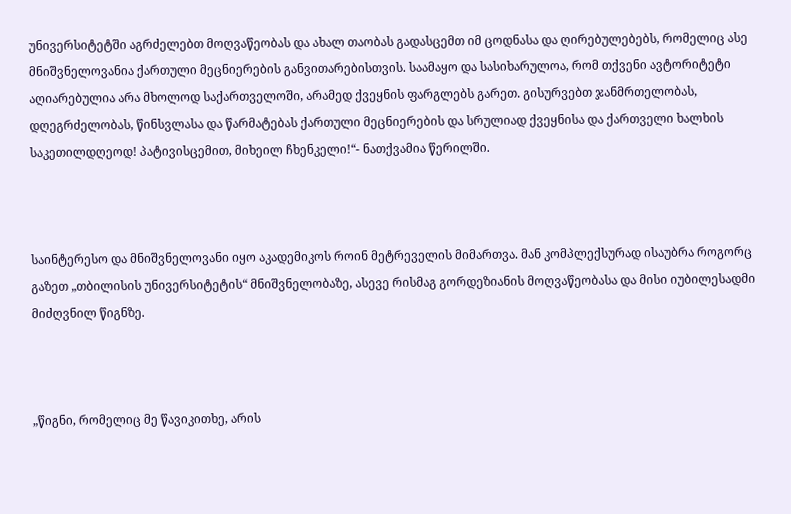უნივერსიტეტში აგრძელებთ მოღვაწეობას და ახალ თაობას გადასცემთ იმ ცოდნასა და ღირებულებებს, რომელიც ასე მნიშვნელოვანია ქართული მეცნიერების განვითარებისთვის. საამაყო და სასიხარულოა, რომ თქვენი ავტორიტეტი აღიარებულია არა მხოლოდ საქართველოში, არამედ ქვეყნის ფარგლებს გარეთ. გისურვებთ ჯანმრთელობას, დღეგრძელობას, წინსვლასა და წარმატებას ქართული მეცნიერების და სრულიად ქვეყნისა და ქართველი ხალხის საკეთილდღეოდ! პატივისცემით, მიხეილ ჩხენკელი!“- ნათქვამია წერილში.



საინტერესო და მნიშვნელოვანი იყო აკადემიკოს როინ მეტრეველის მიმართვა. მან კომპლექსურად ისაუბრა როგორც გაზეთ „თბილისის უნივერსიტეტის“ მნიშვნელობაზე, ასევე რისმაგ გორდეზიანის მოღვაწეობასა და მისი იუბილესადმი მიძღვნილ წიგნზე.



„წიგნი, რომელიც მე წავიკითხე, არის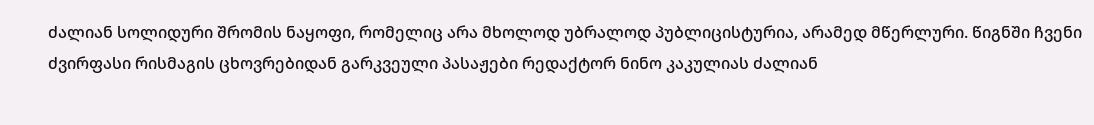ძალიან სოლიდური შრომის ნაყოფი, რომელიც არა მხოლოდ უბრალოდ პუბლიცისტურია, არამედ მწერლური. წიგნში ჩვენი ძვირფასი რისმაგის ცხოვრებიდან გარკვეული პასაჟები რედაქტორ ნინო კაკულიას ძალიან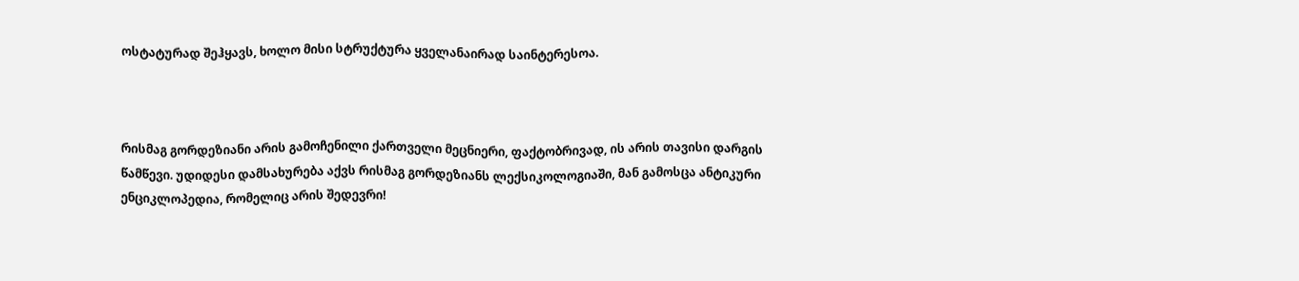ოსტატურად შეჰყავს, ხოლო მისი სტრუქტურა ყველანაირად საინტერესოა.



რისმაგ გორდეზიანი არის გამოჩენილი ქართველი მეცნიერი, ფაქტობრივად, ის არის თავისი დარგის წამწევი. უდიდესი დამსახურება აქვს რისმაგ გორდეზიანს ლექსიკოლოგიაში, მან გამოსცა ანტიკური ენციკლოპედია, რომელიც არის შედევრი!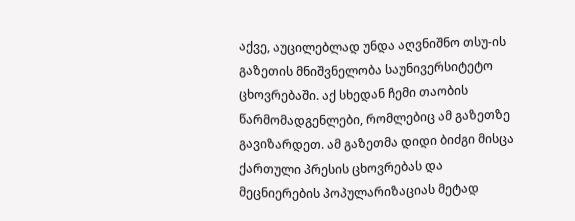აქვე, აუცილებლად უნდა აღვნიშნო თსუ-ის გაზეთის მნიშვნელობა საუნივერსიტეტო ცხოვრებაში. აქ სხედან ჩემი თაობის წარმომადგენლები, რომლებიც ამ გაზეთზე გავიზარდეთ. ამ გაზეთმა დიდი ბიძგი მისცა ქართული პრესის ცხოვრებას და მეცნიერების პოპულარიზაციას მეტად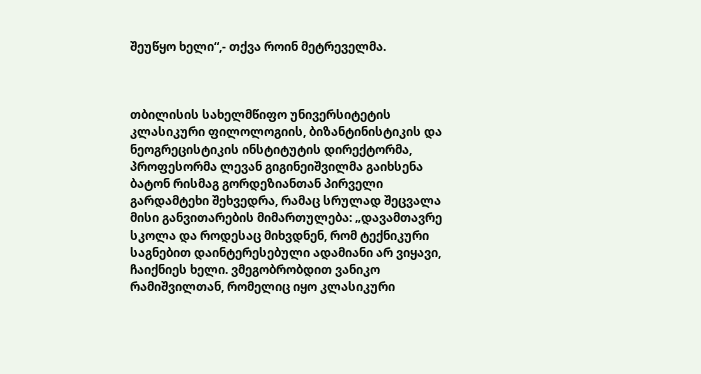შეუწყო ხელი“,- თქვა როინ მეტრეველმა.



თბილისის სახელმწიფო უნივერსიტეტის კლასიკური ფილოლოგიის, ბიზანტინისტიკის და ნეოგრეცისტიკის ინსტიტუტის დირექტორმა, პროფესორმა ლევან გიგინეიშვილმა გაიხსენა ბატონ რისმაგ გორდეზიანთან პირველი გარდამტეხი შეხვედრა, რამაც სრულად შეცვალა მისი განვითარების მიმართულება: „დავამთავრე სკოლა და როდესაც მიხვდნენ, რომ ტექნიკური საგნებით დაინტერესებული ადამიანი არ ვიყავი, ჩაიქნიეს ხელი. ვმეგობრობდით ვანიკო რამიშვილთან, რომელიც იყო კლასიკური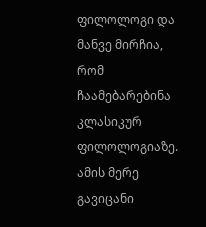ფილოლოგი და მანვე მირჩია, რომ ჩაამებარებინა კლასიკურ ფილოლოგიაზე. ამის მერე გავიცანი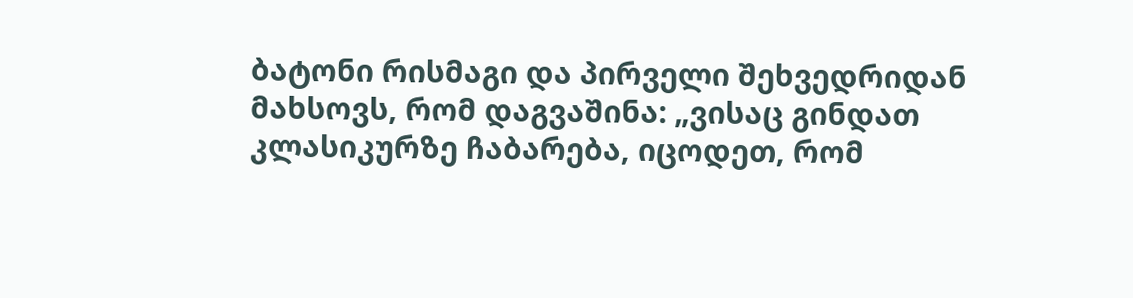ბატონი რისმაგი და პირველი შეხვედრიდან მახსოვს, რომ დაგვაშინა: „ვისაც გინდათ კლასიკურზე ჩაბარება, იცოდეთ, რომ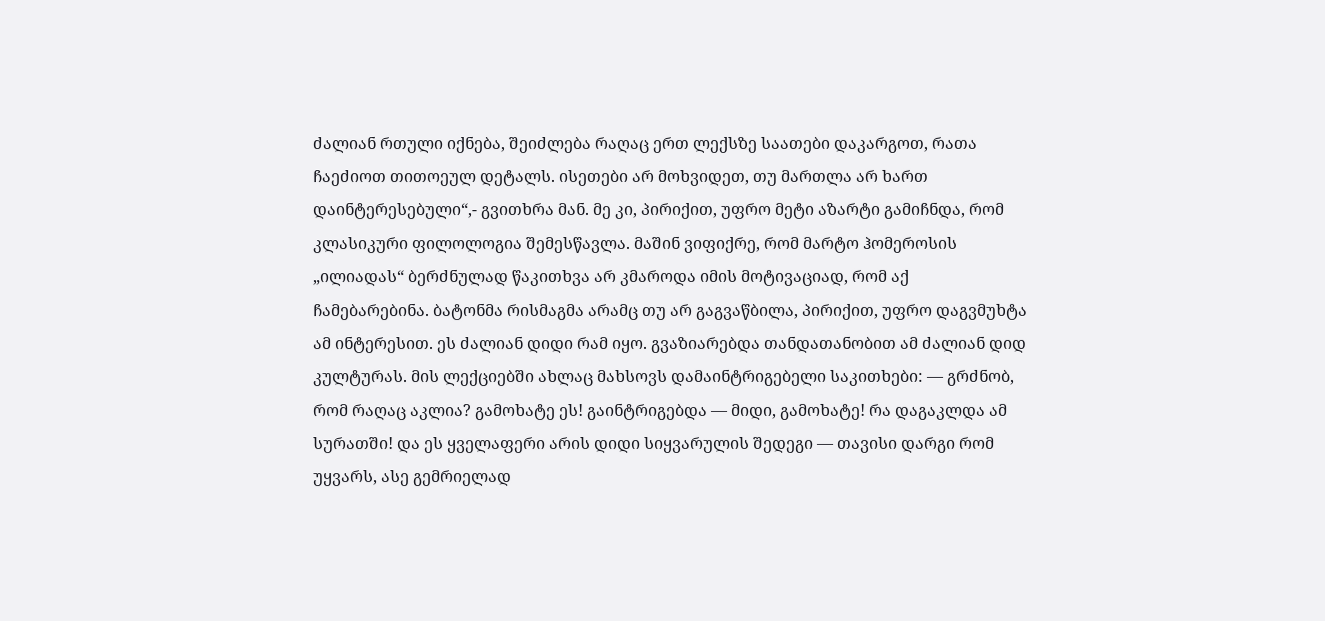ძალიან რთული იქნება, შეიძლება რაღაც ერთ ლექსზე საათები დაკარგოთ, რათა ჩაეძიოთ თითოეულ დეტალს. ისეთები არ მოხვიდეთ, თუ მართლა არ ხართ დაინტერესებული“,- გვითხრა მან. მე კი, პირიქით, უფრო მეტი აზარტი გამიჩნდა, რომ კლასიკური ფილოლოგია შემესწავლა. მაშინ ვიფიქრე, რომ მარტო ჰომეროსის „ილიადას“ ბერძნულად წაკითხვა არ კმაროდა იმის მოტივაციად, რომ აქ ჩამებარებინა. ბატონმა რისმაგმა არამც თუ არ გაგვაწბილა, პირიქით, უფრო დაგვმუხტა ამ ინტერესით. ეს ძალიან დიდი რამ იყო. გვაზიარებდა თანდათანობით ამ ძალიან დიდ კულტურას. მის ლექციებში ახლაც მახსოვს დამაინტრიგებელი საკითხები: — გრძნობ, რომ რაღაც აკლია? გამოხატე ეს! გაინტრიგებდა — მიდი, გამოხატე! რა დაგაკლდა ამ სურათში! და ეს ყველაფერი არის დიდი სიყვარულის შედეგი — თავისი დარგი რომ უყვარს, ასე გემრიელად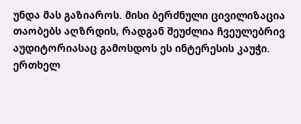უნდა მას გაზიაროს. მისი ბერძნული ცივილიზაცია თაობებს აღზრდის, რადგან შეუძლია ჩვეულებრივ აუდიტორიასაც გამოსდოს ეს ინტერესის კაუჭი. ერთხელ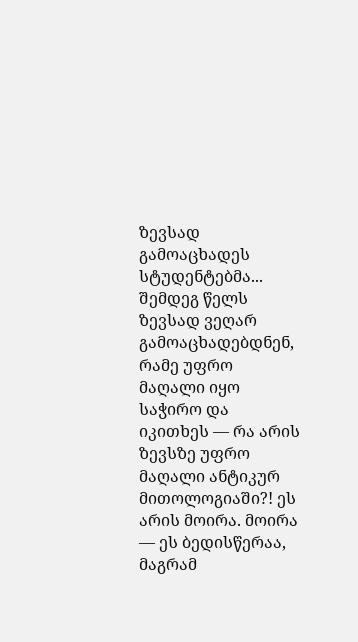ზევსად გამოაცხადეს სტუდენტებმა... შემდეგ წელს ზევსად ვეღარ გამოაცხადებდნენ, რამე უფრო მაღალი იყო საჭირო და იკითხეს — რა არის ზევსზე უფრო მაღალი ანტიკურ მითოლოგიაში?! ეს არის მოირა. მოირა — ეს ბედისწერაა, მაგრამ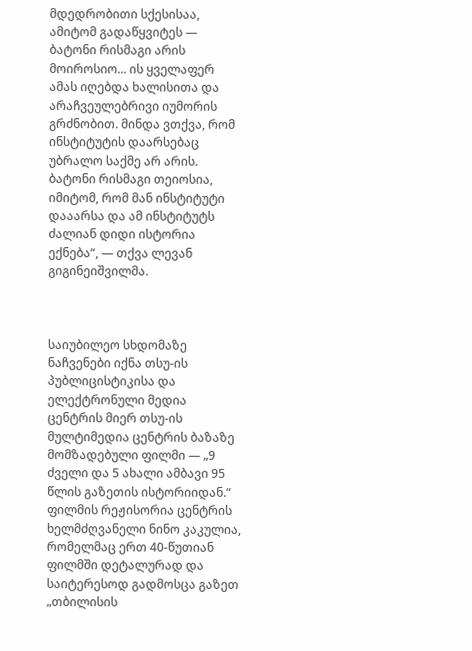მდედრობითი სქესისაა, ამიტომ გადაწყვიტეს — ბატონი რისმაგი არის მოიროსიო... ის ყველაფერ ამას იღებდა ხალისითა და არაჩვეულებრივი იუმორის გრძნობით. მინდა ვთქვა, რომ ინსტიტუტის დაარსებაც უბრალო საქმე არ არის. ბატონი რისმაგი თეიოსია, იმიტომ, რომ მან ინსტიტუტი დააარსა და ამ ინსტიტუტს ძალიან დიდი ისტორია ექნება“, — თქვა ლევან გიგინეიშვილმა.



საიუბილეო სხდომაზე ნაჩვენები იქნა თსუ-ის პუბლიცისტიკისა და ელექტრონული მედია ცენტრის მიერ თსუ-ის მულტიმედია ცენტრის ბაზაზე მომზადებული ფილმი — „9 ძველი და 5 ახალი ამბავი 95 წლის გაზეთის ისტორიიდან.“ ფილმის რეჟისორია ცენტრის ხელმძღვანელი ნინო კაკულია, რომელმაც ერთ 40-წუთიან ფილმში დეტალურად და საიტერესოდ გადმოსცა გაზეთ „თბილისის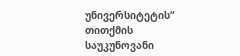უნივერსიტეტის“ თითქმის საუკუნოვანი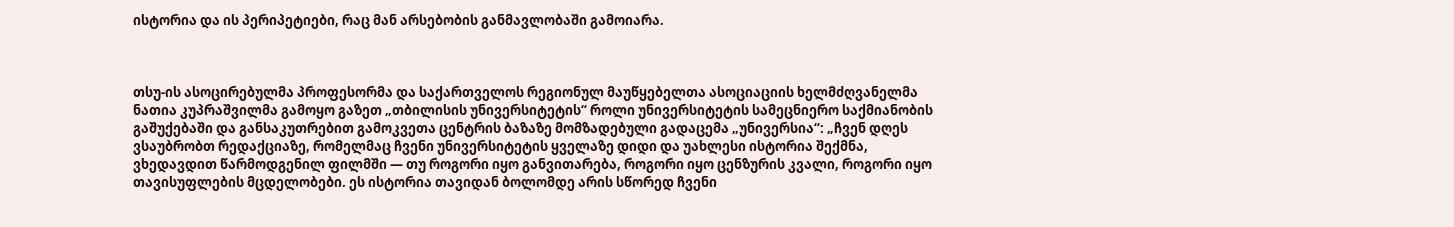ისტორია და ის პერიპეტიები, რაც მან არსებობის განმავლობაში გამოიარა.



თსუ-ის ასოცირებულმა პროფესორმა და საქართველოს რეგიონულ მაუწყებელთა ასოციაციის ხელმძღვანელმა ნათია კუპრაშვილმა გამოყო გაზეთ „თბილისის უნივერსიტეტის“ როლი უნივერსიტეტის სამეცნიერო საქმიანობის გაშუქებაში და განსაკუთრებით გამოკვეთა ცენტრის ბაზაზე მომზადებული გადაცემა „უნივერსია“: „ჩვენ დღეს ვსაუბრობთ რედაქციაზე, რომელმაც ჩვენი უნივერსიტეტის ყველაზე დიდი და უახლესი ისტორია შექმნა, ვხედავდით წარმოდგენილ ფილმში — თუ როგორი იყო განვითარება, როგორი იყო ცენზურის კვალი, როგორი იყო თავისუფლების მცდელობები. ეს ისტორია თავიდან ბოლომდე არის სწორედ ჩვენი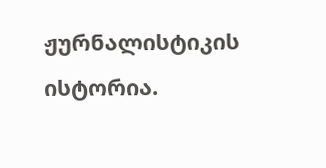ჟურნალისტიკის ისტორია.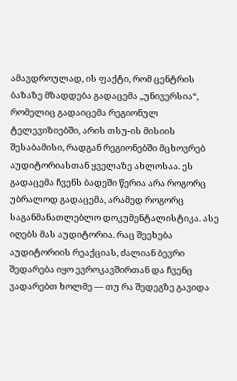ამავდროულად, ის ფაქტი, რომ ცენტრის ბაზაზე მზადდება გადაცემა „უნივერსია“, რომელიც გადაიცემა რეგიონულ ტელევიზიებში, არის თსუ-ის მისიის შესაბამისი, რადგან რეგიონებში მცხოვრებ აუდიტორიასთან ყველაზე ახლოსაა. ეს გადაცემა ჩვენს ბადეში წერია არა როგორც უბრალოდ გადაცემა, არამედ როგორც საგანმანათლებლო დოკუმენტალისტიკა. ასე იღებს მას აუდიტორია. რაც შეეხება აუდიტორიის რეაქციას, ძალიან ბევრი შედარება იყო ევროკავშირთან და ჩვენც ვადარებთ ხოლმე — თუ რა შედეგზე გავიდა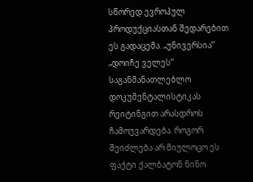სწორედ ევროპულ პროდუქციასთან შედარებით ეს გადაცემა. „უნივერსია“ „დოიჩე ველეს“ საგანმანათლებლო დოკუმენტალისტიკას რეიტინგით არასდროს ჩამოუვარდება. როგორ შეიძლება არ მიულოცო ეს ფაქტი ქალბატონ ნინო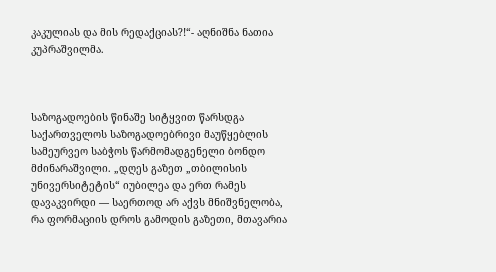კაკულიას და მის რედაქციას?!“- აღნიშნა ნათია კუპრაშვილმა.



საზოგადოების წინაშე სიტყვით წარსდგა საქართველოს საზოგადოებრივი მაუწყებლის სამეურვეო საბჭოს წარმომადგენელი ბონდო მძინარაშვილი. „დღეს გაზეთ „თბილისის უნივერსიტეტის“ იუბილეა და ერთ რამეს დავაკვირდი — საერთოდ არ აქვს მნიშვნელობა, რა ფორმაციის დროს გამოდის გაზეთი, მთავარია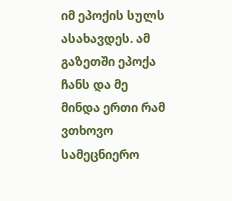იმ ეპოქის სულს ასახავდეს. ამ გაზეთში ეპოქა ჩანს და მე მინდა ერთი რამ ვთხოვო სამეცნიერო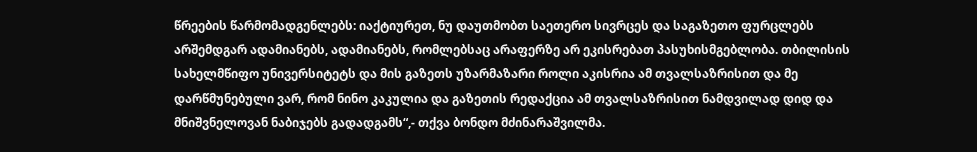წრეების წარმომადგენლებს: იაქტიურეთ, ნუ დაუთმობთ საეთერო სივრცეს და საგაზეთო ფურცლებს არშემდგარ ადამიანებს, ადამიანებს, რომლებსაც არაფერზე არ ეკისრებათ პასუხისმგებლობა. თბილისის სახელმწიფო უნივერსიტეტს და მის გაზეთს უზარმაზარი როლი აკისრია ამ თვალსაზრისით და მე დარწმუნებული ვარ, რომ ნინო კაკულია და გაზეთის რედაქცია ამ თვალსაზრისით ნამდვილად დიდ და მნიშვნელოვან ნაბიჯებს გადადგამს“,- თქვა ბონდო მძინარაშვილმა.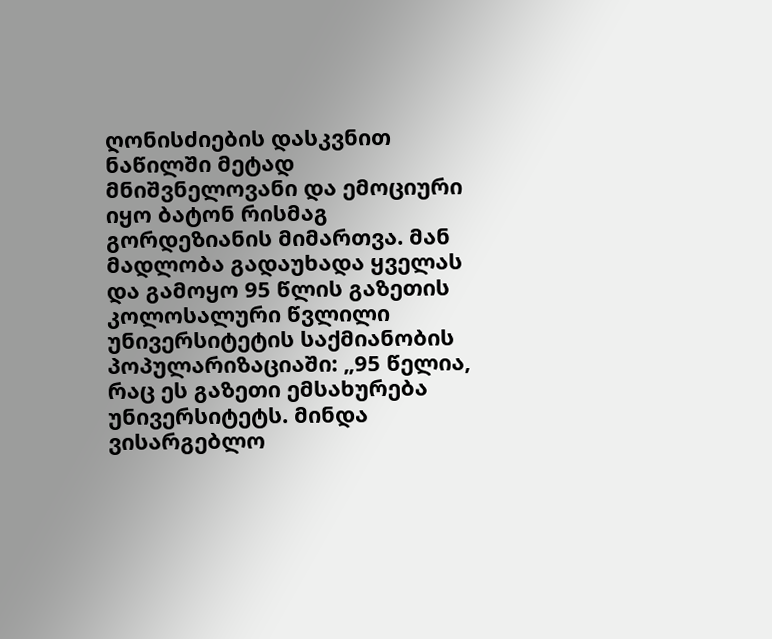ღონისძიების დასკვნით ნაწილში მეტად მნიშვნელოვანი და ემოციური იყო ბატონ რისმაგ გორდეზიანის მიმართვა. მან მადლობა გადაუხადა ყველას და გამოყო 95 წლის გაზეთის კოლოსალური წვლილი უნივერსიტეტის საქმიანობის პოპულარიზაციაში: „95 წელია, რაც ეს გაზეთი ემსახურება უნივერსიტეტს. მინდა ვისარგებლო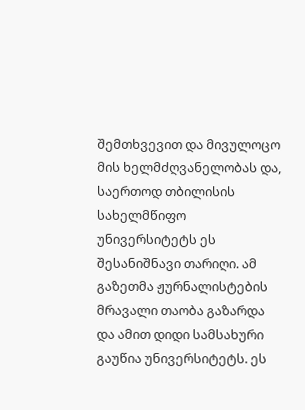შემთხვევით და მივულოცო მის ხელმძღვანელობას და, საერთოდ თბილისის სახელმწიფო უნივერსიტეტს ეს შესანიშნავი თარიღი. ამ გაზეთმა ჟურნალისტების მრავალი თაობა გაზარდა და ამით დიდი სამსახური გაუწია უნივერსიტეტს. ეს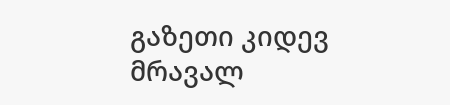გაზეთი კიდევ მრავალ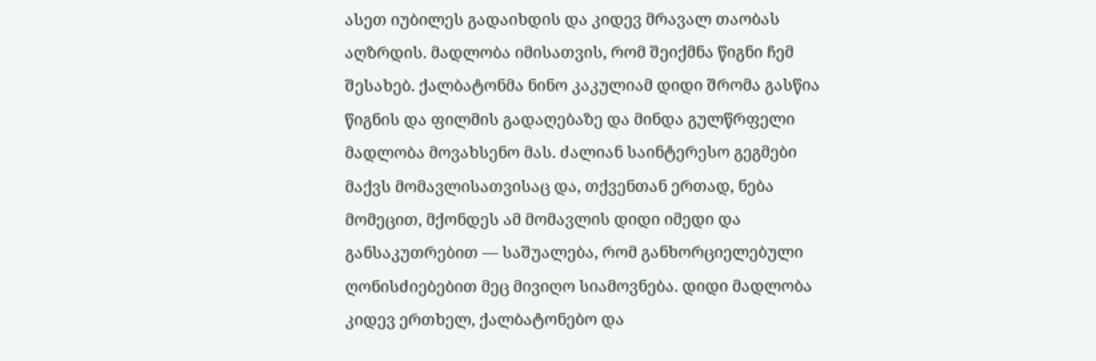ასეთ იუბილეს გადაიხდის და კიდევ მრავალ თაობას აღზრდის. მადლობა იმისათვის, რომ შეიქმნა წიგნი ჩემ შესახებ. ქალბატონმა ნინო კაკულიამ დიდი შრომა გასწია წიგნის და ფილმის გადაღებაზე და მინდა გულწრფელი მადლობა მოვახსენო მას. ძალიან საინტერესო გეგმები მაქვს მომავლისათვისაც და, თქვენთან ერთად, ნება მომეცით, მქონდეს ამ მომავლის დიდი იმედი და განსაკუთრებით — საშუალება, რომ განხორციელებული ღონისძიებებით მეც მივიღო სიამოვნება. დიდი მადლობა კიდევ ერთხელ, ქალბატონებო და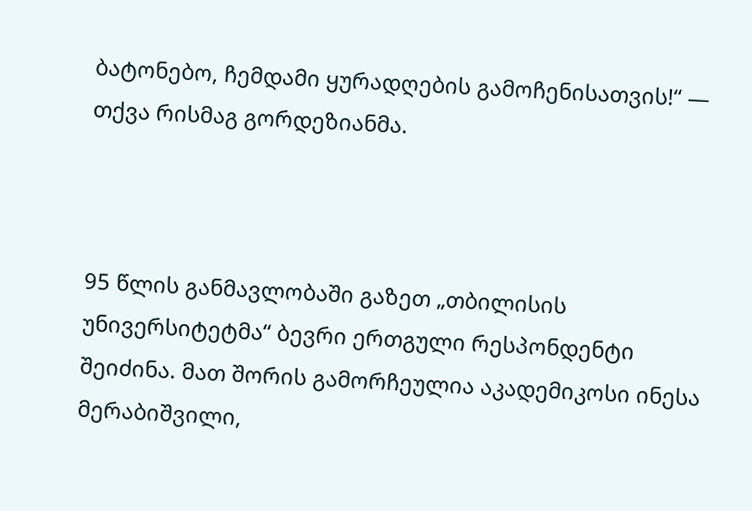ბატონებო, ჩემდამი ყურადღების გამოჩენისათვის!“ — თქვა რისმაგ გორდეზიანმა.



95 წლის განმავლობაში გაზეთ „თბილისის უნივერსიტეტმა“ ბევრი ერთგული რესპონდენტი შეიძინა. მათ შორის გამორჩეულია აკადემიკოსი ინესა მერაბიშვილი,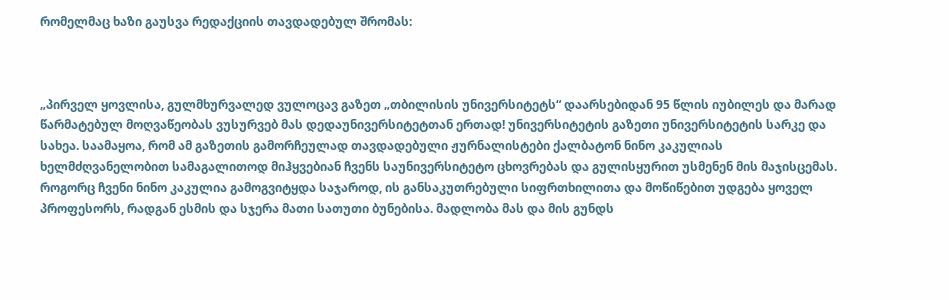რომელმაც ხაზი გაუსვა რედაქციის თავდადებულ შრომას:



„პირველ ყოვლისა, გულმხურვალედ ვულოცავ გაზეთ „თბილისის უნივერსიტეტს“ დაარსებიდან 95 წლის იუბილეს და მარად წარმატებულ მოღვაწეობას ვუსურვებ მას დედაუნივერსიტეტთან ერთად! უნივერსიტეტის გაზეთი უნივერსიტეტის სარკე და სახეა. საამაყოა, რომ ამ გაზეთის გამორჩეულად თავდადებული ჟურნალისტები ქალბატონ ნინო კაკულიას ხელმძღვანელობით სამაგალითოდ მიჰყვებიან ჩვენს საუნივერსიტეტო ცხოვრებას და გულისყურით უსმენენ მის მაჯისცემას. როგორც ჩვენი ნინო კაკულია გამოგვიტყდა საჯაროდ, ის განსაკუთრებული სიფრთხილითა და მოწიწებით უდგება ყოველ პროფესორს, რადგან ესმის და სჯერა მათი სათუთი ბუნებისა. მადლობა მას და მის გუნდს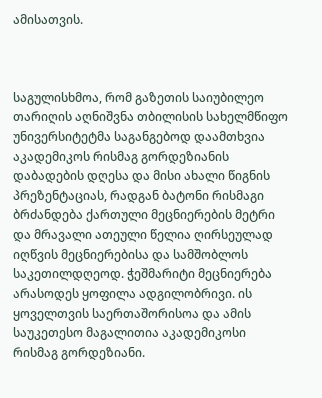ამისათვის.



საგულისხმოა, რომ გაზეთის საიუბილეო თარიღის აღნიშვნა თბილისის სახელმწიფო უნივერსიტეტმა საგანგებოდ დაამთხვია აკადემიკოს რისმაგ გორდეზიანის დაბადების დღესა და მისი ახალი წიგნის პრეზენტაციას, რადგან ბატონი რისმაგი ბრძანდება ქართული მეცნიერების მეტრი და მრავალი ათეული წელია ღირსეულად იღწვის მეცნიერებისა და სამშობლოს საკეთილდღეოდ. ჭეშმარიტი მეცნიერება არასოდეს ყოფილა ადგილობრივი. ის ყოველთვის საერთაშორისოა და ამის საუკეთესო მაგალითია აკადემიკოსი რისმაგ გორდეზიანი.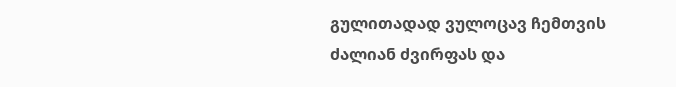გულითადად ვულოცავ ჩემთვის ძალიან ძვირფას და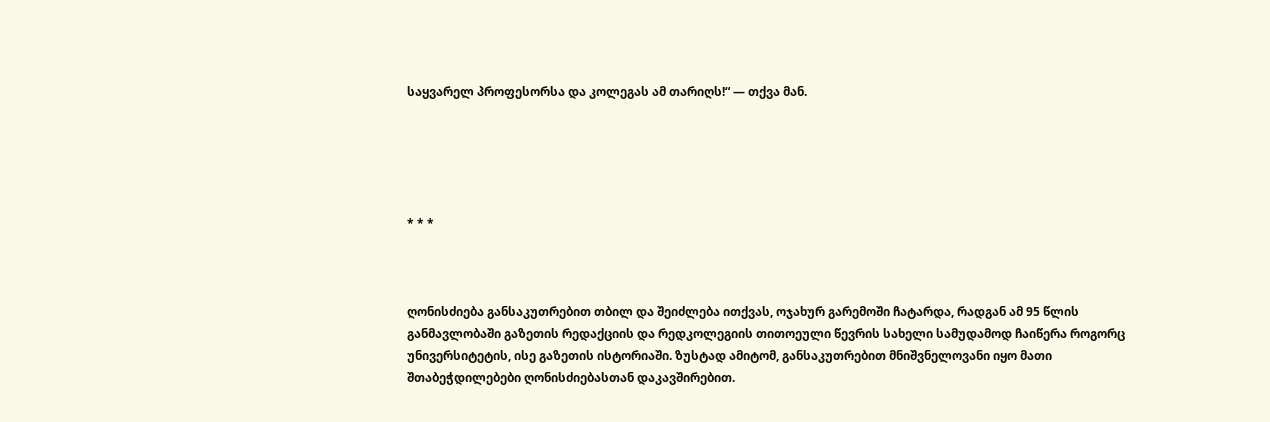საყვარელ პროფესორსა და კოლეგას ამ თარიღს!“ — თქვა მან.





* * *



ღონისძიება განსაკუთრებით თბილ და შეიძლება ითქვას, ოჯახურ გარემოში ჩატარდა, რადგან ამ 95 წლის განმავლობაში გაზეთის რედაქციის და რედკოლეგიის თითოეული წევრის სახელი სამუდამოდ ჩაიწერა როგორც უნივერსიტეტის, ისე გაზეთის ისტორიაში. ზუსტად ამიტომ, განსაკუთრებით მნიშვნელოვანი იყო მათი შთაბეჭდილებები ღონისძიებასთან დაკავშირებით.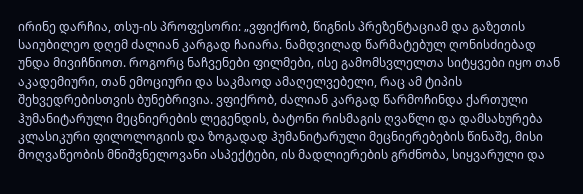ირინე დარჩია, თსუ-ის პროფესორი: „ვფიქრობ, წიგნის პრეზენტაციამ და გაზეთის საიუბილეო დღემ ძალიან კარგად ჩაიარა. ნამდვილად წარმატებულ ღონისძიებად უნდა მივიჩნიოთ. როგორც ნაჩვენები ფილმები, ისე გამომსვლელთა სიტყვები იყო თან აკადემიური, თან ემოციური და საკმაოდ ამაღელვებელი, რაც ამ ტიპის შეხვედრებისთვის ბუნებრივია. ვფიქრობ, ძალიან კარგად წარმოჩინდა ქართული ჰუმანიტარული მეცნიერების ლეგენდის, ბატონი რისმაგის ღვაწლი და დამსახურება კლასიკური ფილოლოგიის და ზოგადად ჰუმანიტარული მეცნიერებების წინაშე, მისი მოღვაწეობის მნიშვნელოვანი ასპექტები, ის მადლიერების გრძნობა, სიყვარული და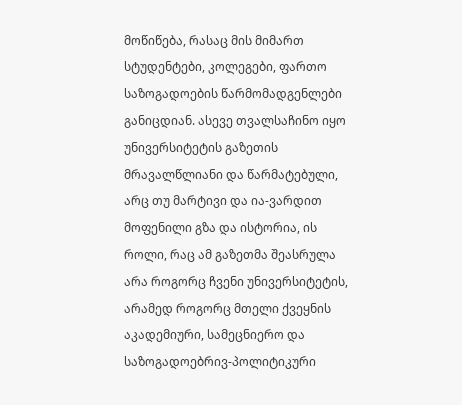მოწიწება, რასაც მის მიმართ სტუდენტები, კოლეგები, ფართო საზოგადოების წარმომადგენლები განიცდიან. ასევე თვალსაჩინო იყო უნივერსიტეტის გაზეთის მრავალწლიანი და წარმატებული, არც თუ მარტივი და ია-ვარდით მოფენილი გზა და ისტორია, ის როლი, რაც ამ გაზეთმა შეასრულა არა როგორც ჩვენი უნივერსიტეტის, არამედ როგორც მთელი ქვეყნის აკადემიური, სამეცნიერო და საზოგადოებრივ-პოლიტიკური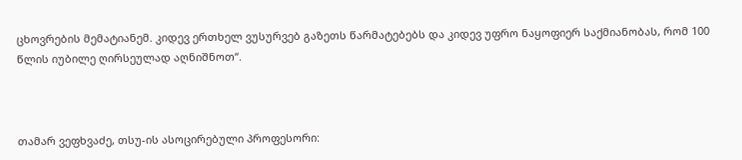ცხოვრების მემატიანემ. კიდევ ერთხელ ვუსურვებ გაზეთს წარმატებებს და კიდევ უფრო ნაყოფიერ საქმიანობას, რომ 100 წლის იუბილე ღირსეულად აღნიშნოთ“.



თამარ ვეფხვაძე, თსუ-ის ასოცირებული პროფესორი: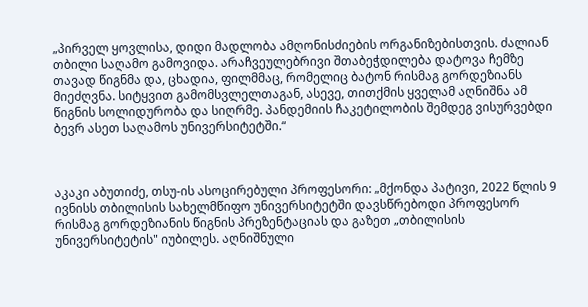„პირველ ყოვლისა, დიდი მადლობა ამღონისძიების ორგანიზებისთვის. ძალიან თბილი საღამო გამოვიდა. არაჩვეულებრივი შთაბეჭდილება დატოვა ჩემზე თავად წიგნმა და, ცხადია, ფილმმაც, რომელიც ბატონ რისმაგ გორდეზიანს მიეძღვნა. სიტყვით გამომსვლელთაგან, ასევე, თითქმის ყველამ აღნიშნა ამ წიგნის სოლიდურობა და სიღრმე. პანდემიის ჩაკეტილობის შემდეგ ვისურვებდი ბევრ ასეთ საღამოს უნივერსიტეტში.“



აკაკი აბუთიძე, თსუ-ის ასოცირებული პროფესორი: „მქონდა პატივი, 2022 წლის 9 ივნისს თბილისის სახელმწიფო უნივერსიტეტში დავსწრებოდი პროფესორ რისმაგ გორდეზიანის წიგნის პრეზენტაციას და გაზეთ „თბილისის უნივერსიტეტის" იუბილეს. აღნიშნული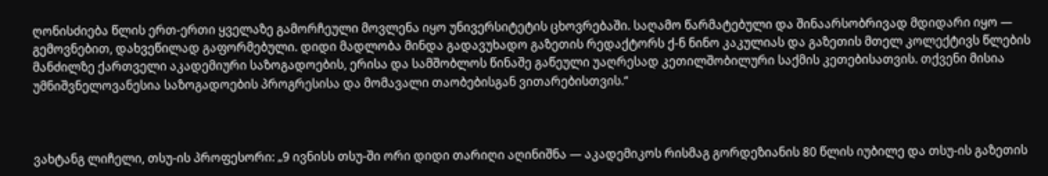ღონისძიება წლის ერთ-ერთი ყველაზე გამორჩეული მოვლენა იყო უნივერსიტეტის ცხოვრებაში. საღამო წარმატებული და შინაარსობრივად მდიდარი იყო — გემოვნებით, დახვეწილად გაფორმებული. დიდი მადლობა მინდა გადავუხადო გაზეთის რედაქტორს ქ-ნ ნინო კაკულიას და გაზეთის მთელ კოლექტივს წლების მანძილზე ქართველი აკადემიური საზოგადოების, ერისა და სამშობლოს წინაშე გაწეული უაღრესად კეთილშობილური საქმის კეთებისათვის. თქვენი მისია უმნიშვნელოვანესია საზოგადოების პროგრესისა და მომავალი თაობებისგან ვითარებისთვის.“



ვახტანგ ლიჩელი, თსუ-ის პროფესორი: „9 ივნისს თსუ-ში ორი დიდი თარიღი აღინიშნა — აკადემიკოს რისმაგ გორდეზიანის 80 წლის იუბილე და თსუ-ის გაზეთის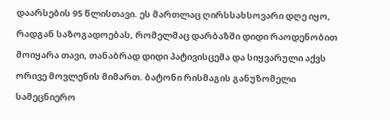დაარსების 95 წლისთავი. ეს მართლაც ღირსსახსოვარი დღე იყო, რადგან საზოგადოებას, რომელმაც დარბაზში დიდი რაოდენობით მოიყარა თავი, თანაბრად დიდი პატივისცემა და სიყვარული აქვს ორივე მოვლენის მიმართ. ბატონი რისმაგის განუზომელი სამეცნიერო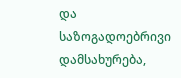და საზოგადოებრივი დამსახურება,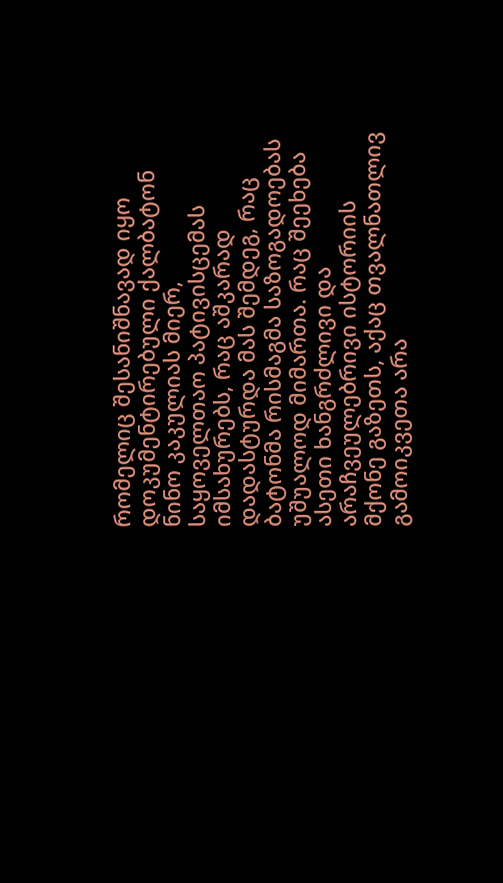რომელიც შესანიშნავად იყო დოკუმენტირებული ქალბატონ ნინო კაკულიას მიერ, საყოველთაო პატივისცემას იმსახურებს, რაც აშკარად დადასტურდა მას შემდეგ, რაც ბატონმა რისმაგმა საზოგადოებას უშუალოდ მიმართა. რაც შეეხება ასეთი ხანგრძლივი და არაჩვეულებრივი ისტორიის მქონე გაზეთს, აქაც თვალნათლივ გამოიკვეთა არა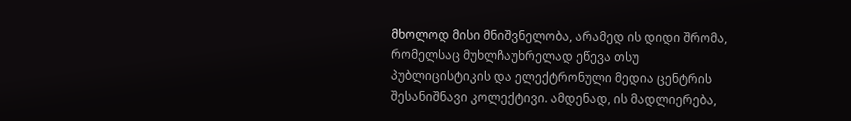მხოლოდ მისი მნიშვნელობა, არამედ ის დიდი შრომა, რომელსაც მუხლჩაუხრელად ეწევა თსუ პუბლიცისტიკის და ელექტრონული მედია ცენტრის შესანიშნავი კოლექტივი. ამდენად, ის მადლიერება,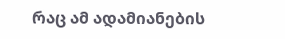რაც ამ ადამიანების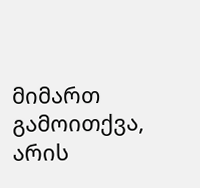მიმართ გამოითქვა, არის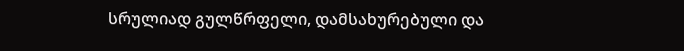სრულიად გულწრფელი, დამსახურებული და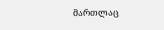მართლაც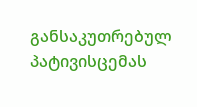განსაკუთრებულ პატივისცემას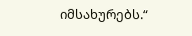იმსახურებს.“